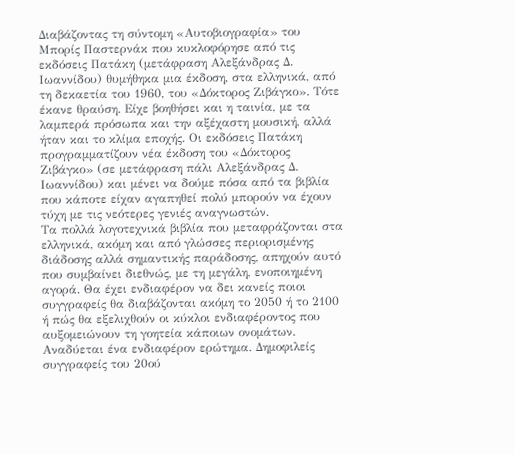Διαβάζοντας τη σύντομη «Αυτοβιογραφία» του Μπορίς Παστερνάκ που κυκλοφόρησε από τις εκδόσεις Πατάκη (μετάφραση Αλεξάνδρας Δ. Ιωαννίδου) θυμήθηκα μια έκδοση, στα ελληνικά, από τη δεκαετία του 1960, του «Δόκτορος Ζιβάγκο». Τότε έκανε θραύση. Είχε βοηθήσει και η ταινία, με τα λαμπερά πρόσωπα και την αξέχαστη μουσική, αλλά ήταν και το κλίμα εποχής. Οι εκδόσεις Πατάκη προγραμματίζουν νέα έκδοση του «Δόκτορος Ζιβάγκο» (σε μετάφραση πάλι Αλεξάνδρας Δ. Ιωαννίδου) και μένει να δούμε πόσα από τα βιβλία που κάποτε είχαν αγαπηθεί πολύ μπορούν να έχουν τύχη με τις νεότερες γενιές αναγνωστών.
Τα πολλά λογοτεχνικά βιβλία που μεταφράζονται στα ελληνικά, ακόμη και από γλώσσες περιορισμένης διάδοσης αλλά σημαντικής παράδοσης, απηχούν αυτό που συμβαίνει διεθνώς, με τη μεγάλη, ενοποιημένη αγορά. Θα έχει ενδιαφέρον να δει κανείς ποιοι συγγραφείς θα διαβάζονται ακόμη το 2050 ή το 2100 ή πώς θα εξελιχθούν οι κύκλοι ενδιαφέροντος που αυξομειώνουν τη γοητεία κάποιων ονομάτων.
Αναδύεται ένα ενδιαφέρον ερώτημα. Δημοφιλείς συγγραφείς του 20ού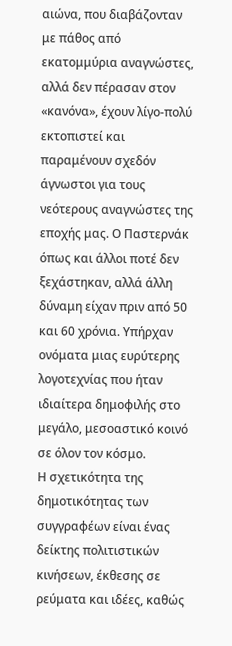αιώνα, που διαβάζονταν με πάθος από εκατομμύρια αναγνώστες, αλλά δεν πέρασαν στον «κανόνα», έχουν λίγο-πολύ εκτοπιστεί και παραμένουν σχεδόν άγνωστοι για τους νεότερους αναγνώστες της εποχής μας. Ο Παστερνάκ όπως και άλλοι ποτέ δεν ξεχάστηκαν, αλλά άλλη δύναμη είχαν πριν από 50 και 60 χρόνια. Υπήρχαν ονόματα μιας ευρύτερης λογοτεχνίας που ήταν ιδιαίτερα δημοφιλής στο μεγάλο, μεσοαστικό κοινό σε όλον τον κόσμο.
Η σχετικότητα της δημοτικότητας των συγγραφέων είναι ένας δείκτης πολιτιστικών κινήσεων, έκθεσης σε ρεύματα και ιδέες, καθώς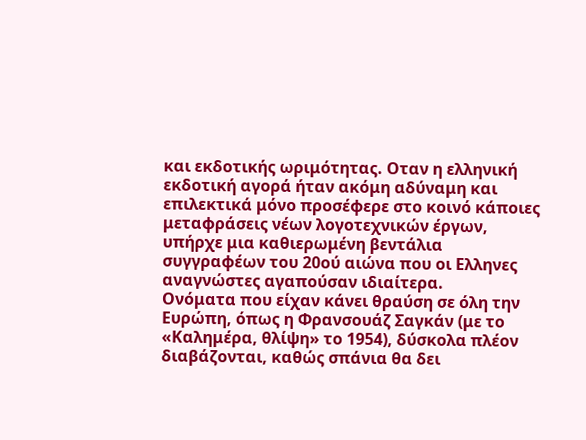και εκδοτικής ωριμότητας. Οταν η ελληνική εκδοτική αγορά ήταν ακόμη αδύναμη και επιλεκτικά μόνο προσέφερε στο κοινό κάποιες μεταφράσεις νέων λογοτεχνικών έργων, υπήρχε μια καθιερωμένη βεντάλια συγγραφέων του 20ού αιώνα που οι Ελληνες αναγνώστες αγαπούσαν ιδιαίτερα.
Ονόματα που είχαν κάνει θραύση σε όλη την Ευρώπη, όπως η Φρανσουάζ Σαγκάν (με το «Καλημέρα, θλίψη» το 1954), δύσκολα πλέον διαβάζονται, καθώς σπάνια θα δει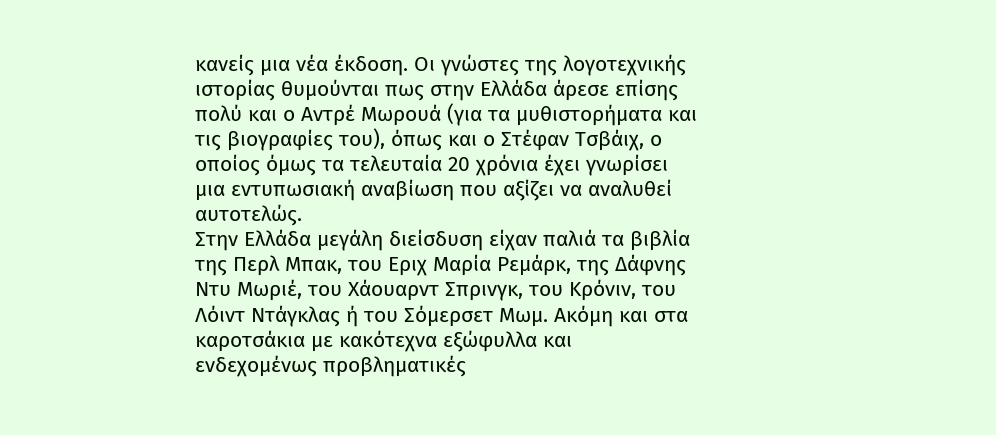κανείς μια νέα έκδοση. Οι γνώστες της λογοτεχνικής ιστορίας θυμούνται πως στην Ελλάδα άρεσε επίσης πολύ και ο Αντρέ Μωρουά (για τα μυθιστορήματα και τις βιογραφίες του), όπως και ο Στέφαν Τσβάιχ, ο οποίος όμως τα τελευταία 20 χρόνια έχει γνωρίσει μια εντυπωσιακή αναβίωση που αξίζει να αναλυθεί αυτοτελώς.
Στην Ελλάδα μεγάλη διείσδυση είχαν παλιά τα βιβλία της Περλ Μπακ, του Εριχ Μαρία Ρεμάρκ, της Δάφνης Ντυ Μωριέ, του Χάουαρντ Σπρινγκ, του Κρόνιν, του Λόιντ Ντάγκλας ή του Σόμερσετ Μωμ. Ακόμη και στα καροτσάκια με κακότεχνα εξώφυλλα και ενδεχομένως προβληματικές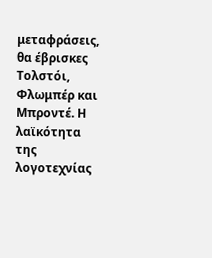μεταφράσεις, θα έβρισκες Τολστόι, Φλωμπέρ και Μπροντέ. Η λαϊκότητα της λογοτεχνίας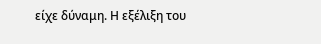είχε δύναμη. Η εξέλιξη του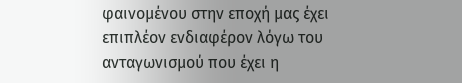φαινομένου στην εποχή μας έχει επιπλέον ενδιαφέρον λόγω του ανταγωνισμού που έχει η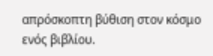απρόσκοπτη βύθιση στον κόσμο ενός βιβλίου.